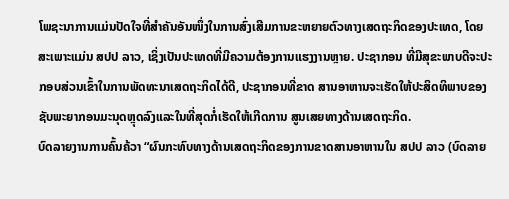ໂພຊະນາການແມ່ນປັດໃຈທີ່ສຳຄັນອັນໜຶ່ງໃນການສົ່ງເສີມການຂະຫຍາຍຕົວທາງເສດຖະກິດຂອງປະເທດ, ໂດຍສະເພາະແມ່ນ ສປປ ລາວ, ເຊິ່ງເປັນປະເທດທີ່ມີຄວາມຕ້ອງການແຮງງານຫຼາຍ. ປະຊາກອນ ທີ່ມີສຸຂະພາບດີຈະປະກອບສ່ວນເຂົ້າໃນການພັດທະນາເສດຖະກິດໄດ້ດີ, ປະຊາກອນທີ່ຂາດ ສານອາຫານຈະເຮັດໃຫ້ປະສິດທິພາບຂອງຊັບພະຍາກອນມະນຸດຫຼຸດລົງແລະໃນທີ່ສຸດກໍ່ເຮັດໃຫ້ເກີດການ ສູນເສຍທາງດ້ານເສດຖະກິດ.
ບົດລາຍງານການຄົ້ນຄ້ວາ “ຜົນກະທົບທາງດ້ານເສດຖະກິດຂອງການຂາດສານອາຫານໃນ ສປປ ລາວ (ບົດລາຍ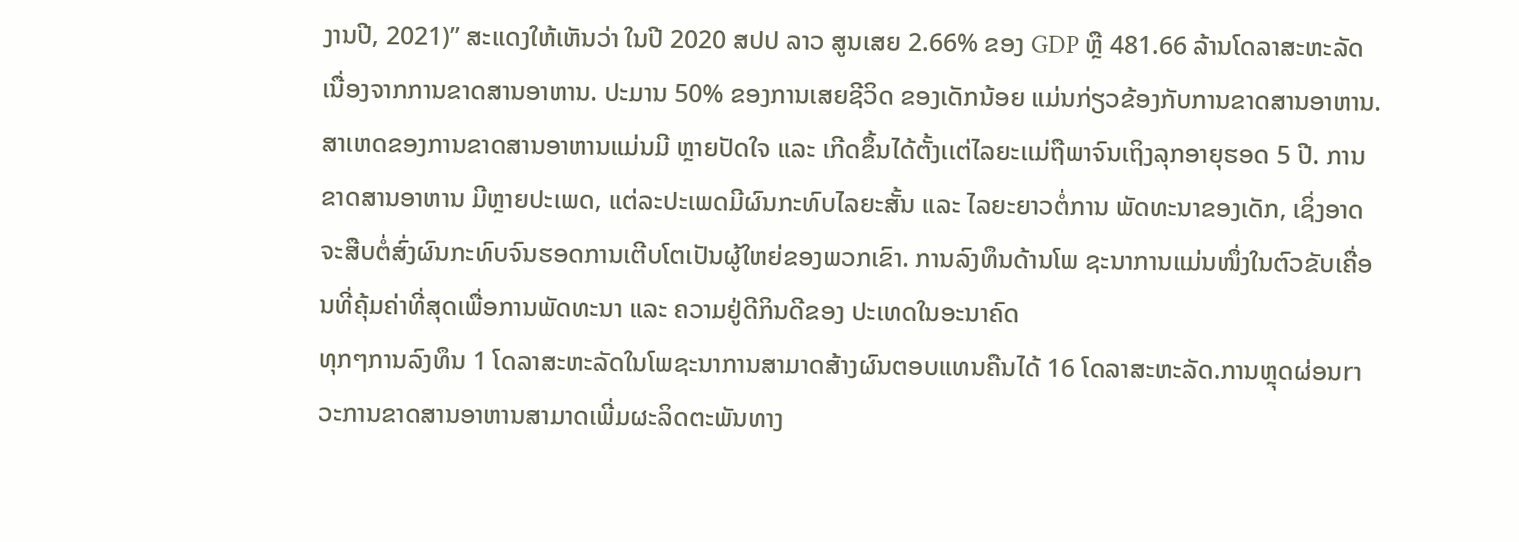ງານປີ, 2021)” ສະແດງໃຫ້ເຫັນວ່າ ໃນປີ 2020 ສປປ ລາວ ສູນເສຍ 2.66% ຂອງ GDP ຫຼື 481.66 ລ້ານໂດລາສະຫະລັດ ເນື່ອງຈາກການຂາດສານອາຫານ. ປະມານ 50% ຂອງການເສຍຊີວິດ ຂອງເດັກນ້ອຍ ແມ່ນກ່ຽວຂ້ອງກັບການຂາດສານອາຫານ. ສາເຫດຂອງການຂາດສານອາຫານແມ່ນມີ ຫຼາຍປັດໃຈ ແລະ ເກີດຂຶ້ນໄດ້ຕັ້ງເເຕ່ໄລຍະເເມ່ຖືພາຈົນເຖິງລຸກອາຍຸຮອດ 5 ປີ. ການຂາດສານອາຫານ ມີຫຼາຍປະເພດ, ແຕ່ລະປະເພດມີຜົນກະທົບໄລຍະສັ້ນ ແລະ ໄລຍະຍາວຕໍ່ການ ພັດທະນາຂອງເດັກ, ເຊິ່ງອາດຈະສືບຕໍ່ສົ່ງຜົນກະທົບຈົນຮອດການເຕີບໂຕເປັນຜູ້ໃຫຍ່ຂອງພວກເຂົາ. ການລົງທຶນດ້ານໂພ ຊະນາການແມ່ນໜຶ່ງໃນຕົວຂັບເຄື່ອນທີ່ຄຸ້ມຄ່າທີ່ສຸດເພື່ອການພັດທະນາ ແລະ ຄວາມຢູ່ດີກິນດີຂອງ ປະເທດໃນອະນາຄົດ
ທຸກໆການລົງທຶນ 1 ໂດລາສະຫະລັດໃນໂພຊະນາການສາມາດສ້າງຜົນຕອບແທນຄືນໄດ້ 16 ໂດລາສະຫະລັດ.ການຫຼຸດຜ່ອນrາວະການຂາດສານອາຫານສາມາດເພີ່ມຜະລິດຕະພັນທາງ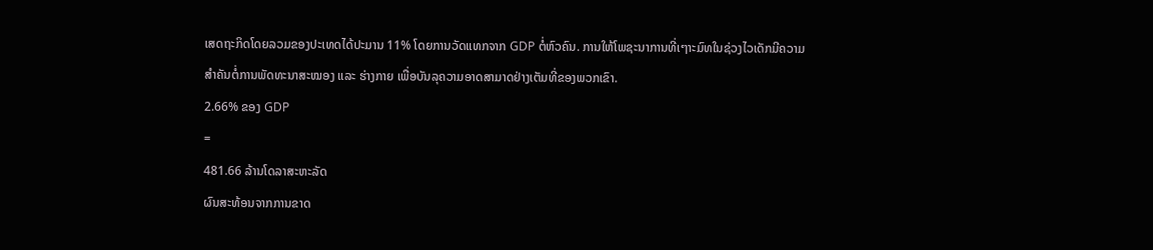ເສດຖະກິດໂດຍລວມຂອງປະເທດໄດ້ປະມານ 11% ໂດຍການວັດແທກຈາກ GDP ຕໍ່ຫົວຄົນ. ການໃຫ້ໂພຊະນາການທີ່ເໆາະມົທໃນຊ່ວງໄວເດັກມີຄວາມສຳຄັນຕໍ່ການພັດທະນາສະໝອງ ແລະ ຮ່າງກາຍ ເພື່ອບັນລຸຄວາມອາດສາມາດຢ່າງເຕັມທີ່ຂອງພວກເຂົາ.
2.66% ຂອງ GDP
=
481.66 ລ້ານໂດລາສະຫະລັດ
ຜົນສະທ້ອນຈາກການຂາດ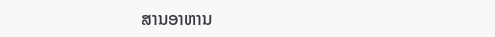ສານອາຫານ